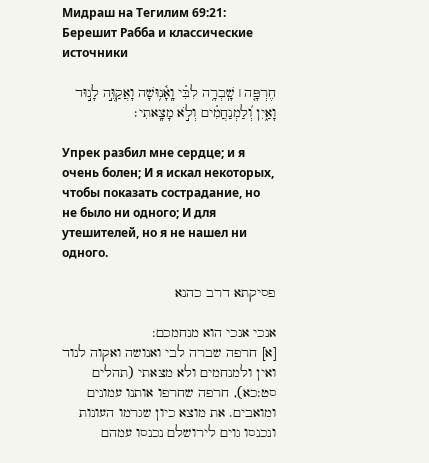Мидраш на Тегилим 69:21: Берешит Рабба и классические источники

חֶרְפָּ֤ה ׀ שָֽׁבְרָ֥ה לִבִּ֗י וָֽאָ֫נ֥וּשָׁה וָאֲקַוֶּ֣ה לָנ֣וּד וָאַ֑יִן וְ֝לַמְנַחֲמִ֗ים וְלֹ֣א מָצָֽאתִי׃

Упрек разбил мне сердце; и я очень болен; И я искал некоторых, чтобы показать сострадание, но не было ни одного; И для утешителей, но я не нашел ни одного.

פסיקתא דרב כהנא

אנכי אנכי הוא מנחמכם:
[א] חרפה שברה לבי ואנושה ואקוה לנוד ואין ולמנחמים ולא מצאתי (תהלים סט:כא), חרפה שחרפו אותנו עמונים ומואבים. את מוצא כיון שגרמו העונות ונכנסו גוים לירושלם נכנסו עמהם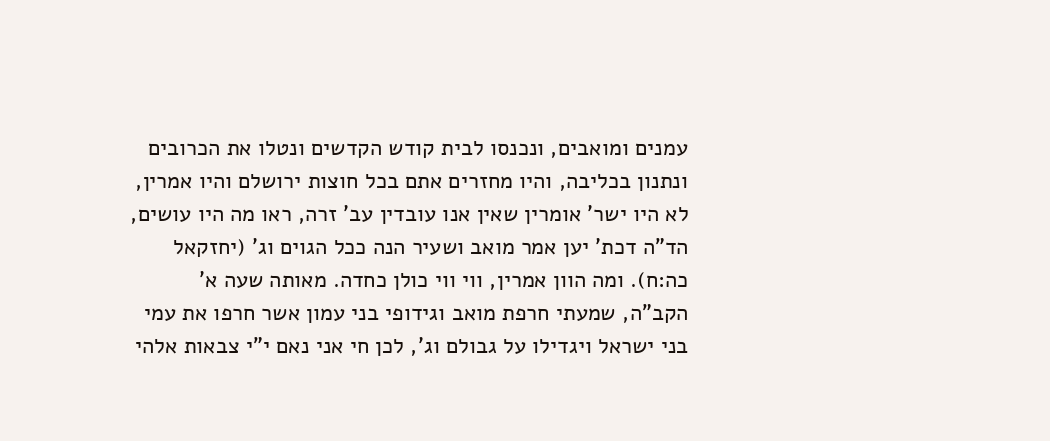עמנים ומואבים, ונכנסו לבית קודש הקדשים ונטלו את הכרובים ונתנון בכליבה, והיו מחזרים אתם בכל חוצות ירושלם והיו אמרין, לא היו ישר' אומרין שאין אנו עובדין עב' זרה, ראו מה היו עושים, הד"ה דכת' יען אמר מואב ושעיר הנה ככל הגוים וג' (יחזקאל כה:ח). ומה הוון אמרין, ווי ווי כולן כחדה. מאותה שעה א' הקב"ה, שמעתי חרפת מואב וגידופי בני עמון אשר חרפו את עמי בני ישראל ויגדילו על גבולם וג', לכן חי אני נאם י"י צבאות אלהי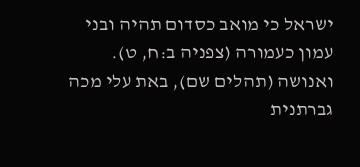ישראל כי מואב כסדום תהיה ובני עמון כעמורה (צפניה ב:ח, ט). ואנושה (תהלים שם), באת עלי מכה גברתנית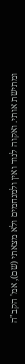ומתישת אותי. ואקוה לנוד ואין ולמנחמים ולא מצאתי (שם), אמ' הקב"ה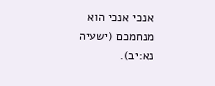אנכי אנכי הוא מנחמכם (ישעיה נא:יב).